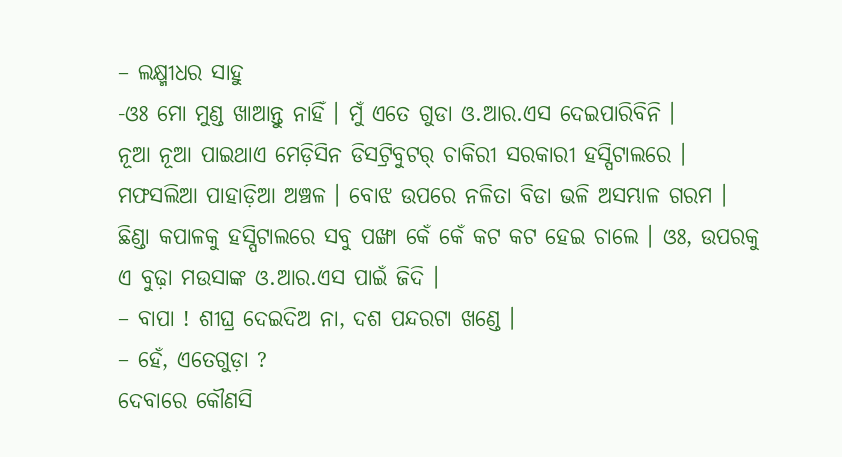– ଲକ୍ଷ୍ମୀଧର ସାହୁ
-ଓଃ ମୋ ମୁଣ୍ଡ ଖାଆନ୍ତୁ ନାହିଁ । ମୁଁ ଏତେ ଗୁଡା ଓ.ଆର.ଏସ ଦେଇପାରିବିନି ।
ନୂଆ ନୂଆ ପାଇଥାଏ ମେଡ଼ିସିନ ଡିସଟ୍ରିବୁଟର୍ ଚାକିରୀ ସରକାରୀ ହସ୍ପିଟାଲରେ । ମଫସଲିଆ ପାହାଡ଼ିଆ ଅଞ୍ଚଳ । ବୋଝ ଉପରେ ନଳିତା ବିଡା ଭଳି ଅସମ୍ଭାଳ ଗରମ । ଛିଣ୍ଡା କପାଳକୁ ହସ୍ପିଟାଲରେ ସବୁ ପଙ୍ଖା କେଁ କେଁ କଟ କଟ ହେଇ ଚାଲେ । ଓଃ, ଉପରକୁ ଏ ବୁଢ଼ା ମଉସାଙ୍କ ଓ.ଆର.ଏସ ପାଇଁ ଜିଦି ।
– ବାପା ! ଶୀଘ୍ର ଦେଇଦିଅ ନା, ଦଶ ପନ୍ଦରଟା ଖଣ୍ଡେ ।
– ହେଁ, ଏତେଗୁଡ଼ା ?
ଦେବାରେ କୌଣସି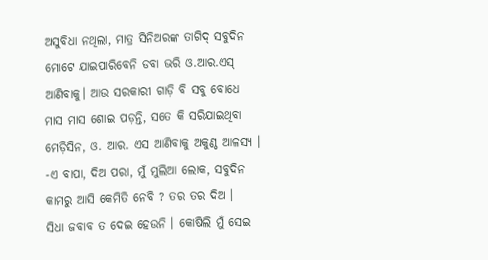ଅସୁବିଧା ନଥିଲା, ମାତ୍ର ସିନିଅରଙ୍କ ତାଗିଦ୍ ସବୁଦିନ ମୋଟେ ଯାଇପାରିବେନି ଡବା ଭରି ଓ.ଆର.ଏସ୍ ଆଣିବାକୁ। ଆଉ ସରକାରୀ ଗାଡ଼ି ବି ସବୁ ବୋଧେ ମାସ ମାସ ଶୋଇ ପଡ଼ନ୍ତି, ସତେ କି ସରିଯାଇଥିବା ମେଡ଼ିସିନ, ଓ. ଆର. ଏସ ଆଣିବାକୁ ଅକୁଣ୍ଠ ଆଳସ୍ୟ ।
-ଏ ବାପା, ଦିଅ ପରା, ମୁଁ ମୁଲିଆ ଲୋକ, ସବୁଦିନ କାମରୁ ଆସି କେମିତି ନେବି ? ତର ତର ଦିଅ ।
ସିଧା ଜବାବ ତ ଦେଇ ହେଉନି । କୋଷିଲି ମୁଁ ସେଇ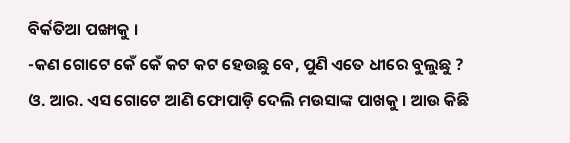ବିର୍କତିଆ ପଙ୍ଖାକୁ ।
-କଣ ଗୋଟେ କେଁ କେଁ କଟ କଟ ହେଉଛୁ ବେ, ପୁଣି ଏତେ ଧୀରେ ବୁଲୁଛୁ ?
ଓ. ଆର. ଏସ ଗୋଟେ ଆଣି ଫୋପାଡ଼ି ଦେଲି ମଉସାଙ୍କ ପାଖକୁ । ଆଉ କିଛି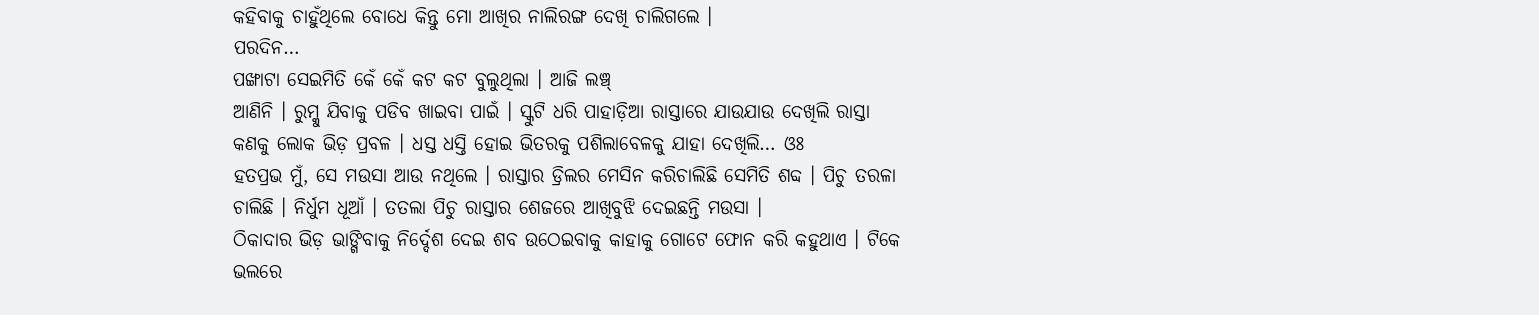କହିବାକୁ ଚାହୁଁଥିଲେ ବୋଧେ କିନ୍ତୁ ମୋ ଆଖିର ନାଲିରଙ୍ଗ ଦେଖି ଚାଲିଗଲେ ।
ପରଦିନ…
ପଙ୍ଖାଟା ସେଇମିତି କେଁ କେଁ କଟ କଟ ବୁଲୁଥିଲା । ଆଜି ଲଞ୍ଚ୍
ଆଣିନି । ରୁମ୍କୁ ଯିବାକୁ ପଡିବ ଖାଇବା ପାଇଁ । ସ୍କୁଟି ଧରି ପାହାଡ଼ିଆ ରାସ୍ତାରେ ଯାଉଯାଉ ଦେଖିଲି ରାସ୍ତା କଣକୁ ଲୋକ ଭିଡ଼ ପ୍ରବଳ । ଧସ୍ତ ଧସ୍ତି ହୋଇ ଭିତରକୁ ପଶିଲାବେଳକୁ ଯାହା ଦେଖିଲି… ଓଃ
ହତପ୍ରଭ ମୁଁ, ସେ ମଉସା ଆଉ ନଥିଲେ । ରାସ୍ତାର ଡ୍ରିଲର ମେସିନ କରିଚାଲିଛି ସେମିତି ଶବ୍ଦ । ପିଚୁ ତରଳା ଚାଲିଛି । ନିର୍ଧୁମ ଧୂଆଁ । ତତଲା ପିଚୁ ରାସ୍ତାର ଶେଜରେ ଆଖିବୁଝି ଦେଇଛନ୍ତି ମଉସା ।
ଠିକାଦାର ଭିଡ଼ ଭାଙ୍ଗିବାକୁ ନିର୍ଦ୍ଦେଶ ଦେଇ ଶବ ଉଠେଇବାକୁ କାହାକୁ ଗୋଟେ ଫୋନ କରି କହୁଥାଏ । ଟିକେ ଭଲରେ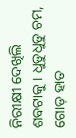ନିରୀକ୍ଷୀ ଦେଖିଲି ଶବଟାକୁ । ଧୁଡୁଧୁଡୁ ଚମ, ଗୋଡ଼ ହାତ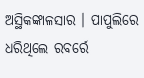ଅସ୍ଥିକଙ୍କାଳସାର । ପାପୁଲିରେ ଧରିଥିଲେ ରବର୍ରେ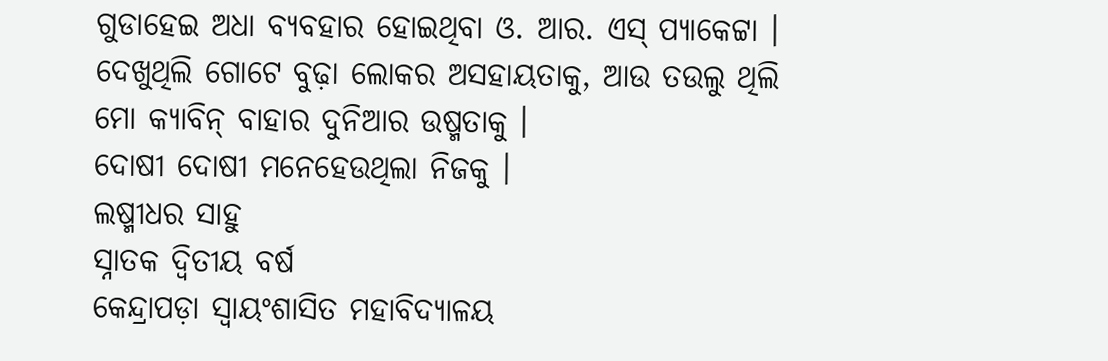ଗୁଡାହେଇ ଅଧା ବ୍ୟବହାର ହୋଇଥିବା ଓ. ଆର. ଏସ୍ ପ୍ୟାକେଟ୍ଟା । ଦେଖୁଥିଲି ଗୋଟେ ବୁଢ଼ା ଲୋକର ଅସହାୟତାକୁ, ଆଉ ତଉଲୁ ଥିଲି ମୋ କ୍ୟାବିନ୍ ବାହାର ଦୁନିଆର ଉଷ୍ମତାକୁ ।
ଦୋଷୀ ଦୋଷୀ ମନେହେଉଥିଲା ନିଜକୁ ।
ଲଷ୍ମୀଧର ସାହୁ
ସ୍ନାତକ ଦ୍ଵିତୀୟ ବର୍ଷ
କେନ୍ଦ୍ରାପଡ଼ା ସ୍ୱାୟଂଶାସିତ ମହାବିଦ୍ୟାଳୟ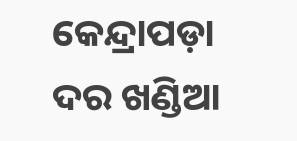କେନ୍ଦ୍ରାପଡ଼ା
ଦର ଖଣ୍ଡିଆ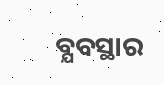ବ୍ଯବସ୍ଥାର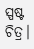ସ୍ପଷ୍ଟ ଚିତ୍ର।